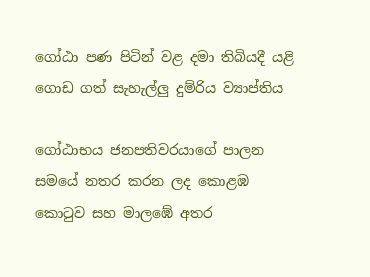ගෝඨා පණ පිටින් වළ දමා තිබියදී යළි ගොඩ ගත් සැහැල්ලු දුම්රිය ව්‍යාප්තිය

ගෝඨාභය ජනපතිවරයාගේ පාලන සමයේ නතර කරන ලද කොළඹ කොටුව සහ මාලඹේ අතර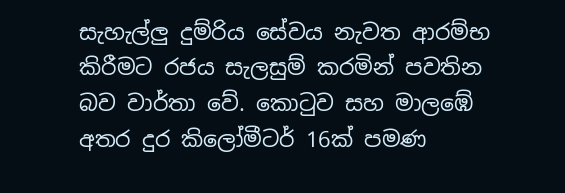සැහැල්ලු දුම්රිය සේවය නැවත ආරම්භ කිරීමට රජය සැලසුම් කරමින් පවතින බව වාර්තා වේ. කොටුව සහ මාලඹේ අතර දුර කිලෝමීටර් 16ක් පමණ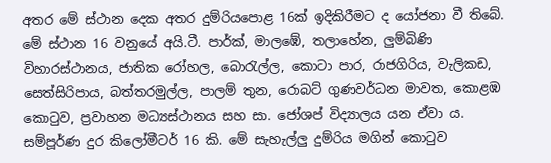අතර මේ ස්ථාන දෙක අතර දුම්රියපොළ 16ක් ඉදිකිරීමට ද යෝජනා වී තිබේ. මේ ස්ථාන 16 වනුයේ අයි.ටී. පාර්ක්, මාලඹේ, තලාහේන, ලුම්බිණි විහාරස්ථානය, ජාතික රෝහල, බොරැල්ල, කොටා පාර, රාජගිරිය, වැලිකඩ, සෙත්සිරිපාය, බත්තරමුල්ල, පාලම් තුන, රොබට් ගුණවර්ධන මාවත, කොළඹ කොටුව, ප්‍රවාහන මධ්‍යස්ථානය සහ සා. ජෝශප් විද්‍යාලය යන ඒවා ය. සම්පූර්ණ දුර කිලෝමීටර් 16 කි. මේ සැහැල්ලු දුම්රිය මගින් කොටුව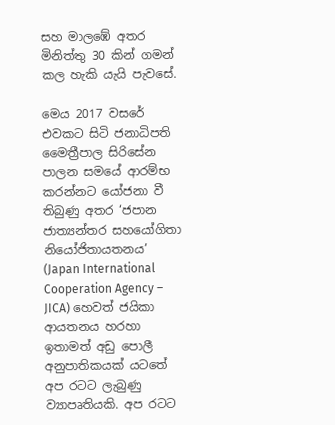සහ මාලඹේ අතර මිනිත්තු 30 කින් ගමන් කල හැකි යැයි පැවසේ.

මෙය 2017 වසරේ එවකට සිටි ජනාධිපති මෛත්‍රීපාල සිරිසේන පාලන සමයේ ආරම්භ කරන්නට යෝජනා වී තිබුණු අතර ‘ජපාන ජාත්‍යන්තර සහයෝගිතා නියෝජිතායතනය’ (Japan International Cooperation Agency – JICA) හෙවත් ජයිකා ආයතනය හරහා ඉතාමත් අඩු පොලී අනුපාතිකයක් යටතේ අප රටට ලැබුණු ව්‍යාපෘතියකි. අප රටට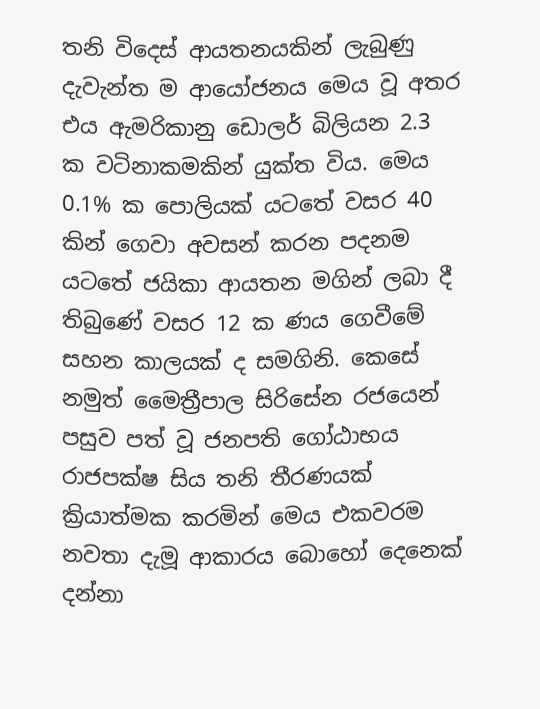තනි විදෙස් ආයතනයකින් ලැබුණු දැවැන්ත ම ආයෝජනය මෙය වූ අතර එය ඇමරිකානු ඩොලර් බිලියන 2.3 ක වටිනාකමකින් යුක්ත විය. මෙය 0.1% ක පොලියක් යටතේ වසර 40 කින් ගෙවා අවසන් කරන පදනම යටතේ ජයිකා ආයතන මගින් ලබා දී තිබුණේ වසර 12 ක ණය ගෙවීමේ සහන කාලයක් ද සමගිනි. කෙසේ නමුත් මෛත්‍රීපාල සිරිසේන රජයෙන් පසුව පත් වූ ජනපති ගෝඨාභය රාජපක්ෂ සිය තනි තීරණයක් ක්‍රියාත්මක කරමින් මෙය එකවරම නවතා දැමූ ආකාරය බොහෝ දෙනෙක් දන්නා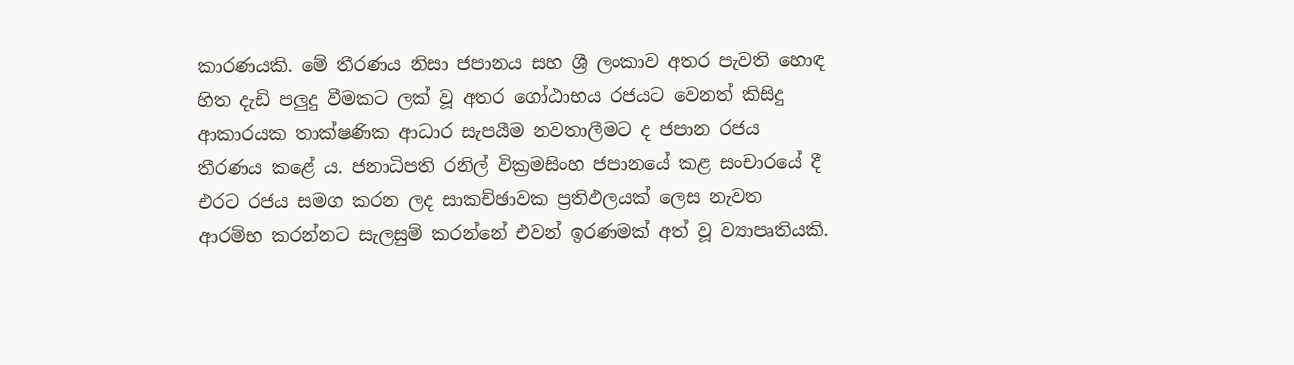කාරණයකි. මේ තීරණය නිසා ජපානය සහ ශ්‍රී ලංකාව අතර පැවති හොඳ හිත දැඩි පලුදු වීමකට ලක් වූ අතර ගෝඨාභය රජයට වෙනත් කිසිදු ආකාරයක තාක්ෂණික ආධාර සැපයීම නවතාලීමට ද ජපාන රජය තීරණය කළේ ය. ජනාධිපති රනිල් වික්‍රමසිංහ ජපානයේ කළ සංචාරයේ දී එරට රජය සමග කරන ලද සාකච්ඡාවක ප්‍රතිඵලයක් ලෙස නැවත ආරම්භ කරන්නට සැලසුම් කරන්නේ එවන් ඉරණමක් අත් වූ ව්‍යාපෘතියකි.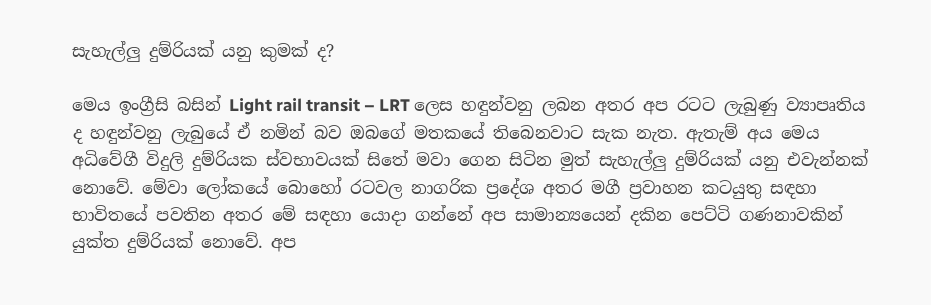සැහැල්ලු දුම්රියක් යනු කුමක් ද?

මෙය ඉංග්‍රීසි බසින් Light rail transit – LRT ලෙස හඳුන්වනු ලබන අතර අප රටට ලැබුණු ව්‍යාපෘතිය ද හඳුන්වනු ලැබුයේ ඒ නමින් බව ඔබගේ මතකයේ තිබෙනවාට සැක නැත. ඇතැම් අය මෙය අධිවේගී විදුලි දුම්රියක ස්වභාවයක් සිතේ මවා ගෙන සිටින මුත් සැහැල්ලු දුම්රියක් යනු එවැන්නක් නොවේ. මේවා ලෝකයේ බොහෝ රටවල නාගරික ප්‍රදේශ අතර මගී ප්‍රවාහන කටයුතු සඳහා භාවිතයේ පවතින අතර මේ සඳහා යොදා ගන්නේ අප සාමාන්‍යයෙන් දකින පෙට්ටි ගණනාවකින් යුක්ත දුම්රියක් නොවේ. අප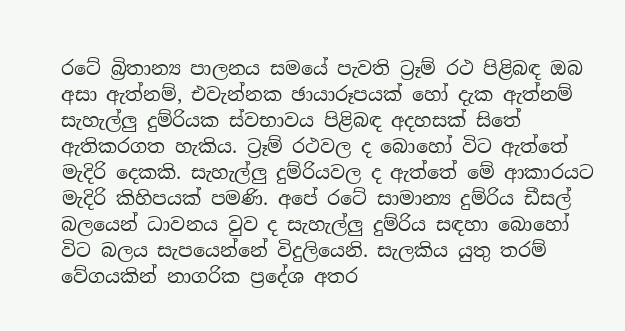රටේ බ්‍රිතාන්‍ය පාලනය සමයේ පැවති ට්‍රෑම් රථ පිළිබඳ ඔබ අසා ඇත්නම්, එවැන්නක ඡායාරූපයක් හෝ දැක ඇත්නම් සැහැල්ලු දුම්රියක ස්වභාවය පිළිබඳ අදහසක් සිතේ ඇතිකරගත හැකිය. ට්‍රෑම් රථවල ද බොහෝ විට ඇත්තේ මැදිරි දෙකකි. සැහැල්ලු දුම්රියවල ද ඇත්තේ මේ ආකාරයට මැදිරි කිහිපයක් පමණි. අපේ රටේ සාමාන්‍ය දුම්රිය ඩීසල් බලයෙන් ධාවනය වුව ද සැහැල්ලු දුම්රිය සඳහා බොහෝ විට බලය සැපයෙන්නේ විදුලියෙනි. සැලකිය යුතු තරම් වේගයකින් නාගරික ප්‍රදේශ අතර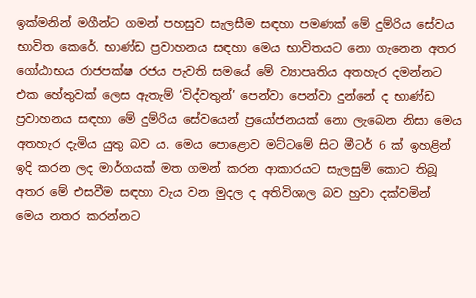ඉක්මනින් මගීන්ට ගමන් පහසුව සැලසීම සඳහා පමණක් මේ දුම්රිය සේවය භාවිත කෙරේ. භාණ්ඩ ප්‍රවාහනය සඳහා මෙය භාවිතයට නො ගැනෙන අතර ගෝඨාභය රාජපක්ෂ රජය පැවති සමයේ මේ ව්‍යාපෘතිය අතහැර දමන්නට එක හේතුවක් ලෙස ඇතැම් ‘විද්වතුන්’ පෙන්වා පෙන්වා දුන්නේ ද භාණ්ඩ ප්‍රවාහනය සඳහා මේ දුම්රිය සේවයෙන් ප්‍රයෝජනයක් නො ලැබෙන නිසා මෙය අතහැර දැමිය යුතු බව ය. මෙය පොළොව මට්ටමේ සිට මීටර් 6 ක් ඉහළින් ඉදි කරන ලද මාර්ගයක් මත ගමන් කරන ආකාරයට සැලසුම් කොට තිබූ අතර මේ එසවීම සඳහා වැය වන මුදල ද අතිවිශාල බව හුවා දක්වමින් මෙය නතර කරන්නට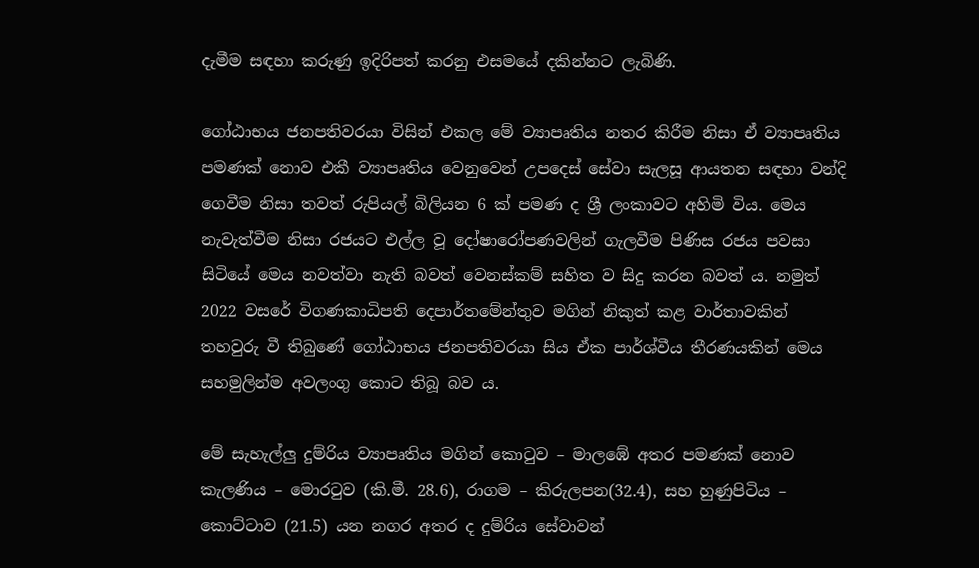දැමීම සඳහා කරුණු ඉදිරිපත් කරනු එසමයේ දකින්නට ලැබිණි.

ගෝඨාභය ජනපතිවරයා විසින් එකල මේ ව්‍යාපෘතිය නතර කිරීම නිසා ඒ ව්‍යාපෘතිය පමණක් නොව එකී ව්‍යාපෘතිය වෙනුවෙන් උපදෙස් සේවා සැලසූ ආයතන සඳහා වන්දි ගෙවීම නිසා තවත් රුපියල් බිලියන 6 ක් පමණ ද ශ්‍රී ලංකාවට අහිමි විය. මෙය නැවැත්වීම නිසා රජයට එල්ල වූ දෝෂාරෝපණවලින් ගැලවීම පිණිස රජය පවසා සිටියේ මෙය නවත්වා නැති බවත් වෙනස්කම් සහිත ව සිදු කරන බවත් ය. නමුත් 2022 වසරේ විගණකාධිපති දෙපාර්තමේන්තුව මගින් නිකුත් කළ වාර්තාවකින් තහවුරු වී තිබුණේ ගෝඨාභය ජනපතිවරයා සිය ඒක පාර්ශ්වීය තීරණයකින් මෙය සහමුලින්ම අවලංගු කොට තිබූ බව ය.

මේ සැහැල්ලු දුම්රිය ව්‍යාපෘතිය මගින් කොටුව – මාලඹේ අතර පමණක් නොව කැලණිය – මොරටුව (කි.මී. 28.6), රාගම – කිරුලපන(32.4), සහ හුණුපිටිය – කොට්ටාව (21.5) යන නගර අතර ද දුම්රිය සේවාවන්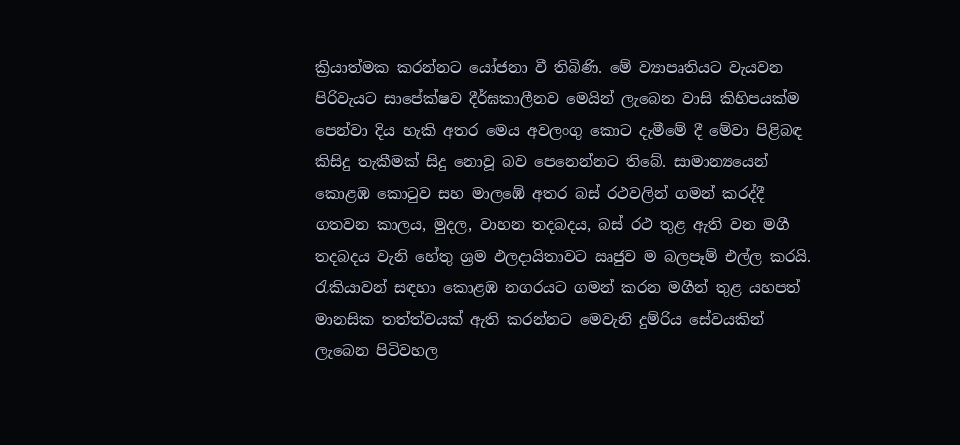ක්‍රියාත්මක කරන්නට යෝජනා වී තිබිණි. මේ ව්‍යාපෘතියට වැයවන පිරිවැයට සාපේක්ෂව දීර්ඝකාලීනව මෙයින් ලැබෙන වාසි කිහිපයක්ම පෙන්වා දිය හැකි අතර මෙය අවලංගු කොට දැමීමේ දී මේවා පිළිබඳ කිසිදු තැකීමක් සිදු නොවූ බව පෙනෙන්නට තිබේ. සාමාන්‍යයෙන් කොළඹ කොටුව සහ මාලඹේ අතර බස් රථවලින් ගමන් කරද්දී ගතවන කාලය, මුදල, වාහන තදබදය, බස් රථ තුළ ඇති වන මගී තදබදය වැනි හේතු ශ්‍රම ඵලදායිතාවට ඍජුව ම බලපෑම් එල්ල කරයි. රැකියාවන් සඳහා කොළඹ නගරයට ගමන් කරන මගීන් තුළ යහපත් මානසික තත්ත්වයක් ඇති කරන්නට මෙවැනි දුම්රිය සේවයකින් ලැබෙන පිටිවහල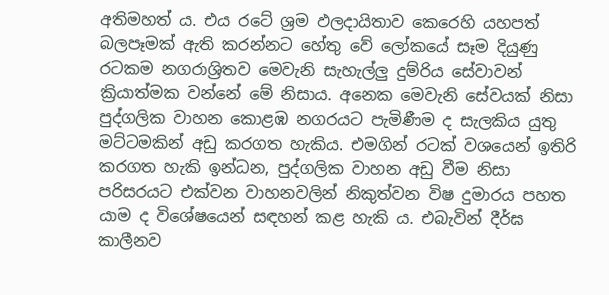අතිමහත් ය. එය රටේ ශ්‍රම ඵලදායිතාව කෙරෙහි යහපත් බලපෑමක් ඇති කරන්නට හේතු වේ ලෝකයේ සෑම දියුණු රටකම නගරාශ්‍රිතව මෙවැනි සැහැල්ලු දුම්රිය සේවාවන් ක්‍රියාත්මක වන්නේ මේ නිසාය. අනෙක මෙවැනි සේවයක් නිසා පුද්ගලික වාහන කොළඹ නගරයට පැමිණීම ද සැලකිය යුතු මට්ටමකින් අඩු කරගත හැකිය. එමගින් රටක් වශයෙන් ඉතිරි කරගත හැකි ඉන්ධන, පුද්ගලික වාහන අඩු වීම නිසා පරිසරයට එක්වන වාහනවලින් නිකුත්වන විෂ දුමාරය පහත යාම ද විශේෂයෙන් සඳහන් කළ හැකි ය. එබැවින් දීර්ඝ කාලීනව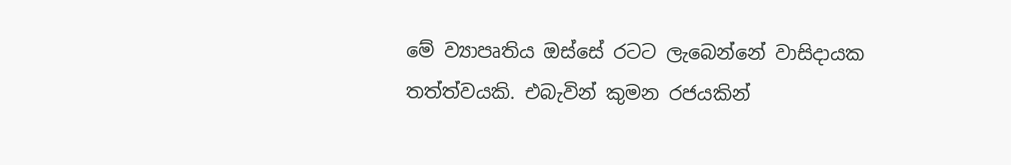මේ ව්‍යාපෘතිය ඔස්සේ රටට ලැබෙන්නේ වාසිදායක තත්ත්වයකි. එබැවින් කුමන රජයකින්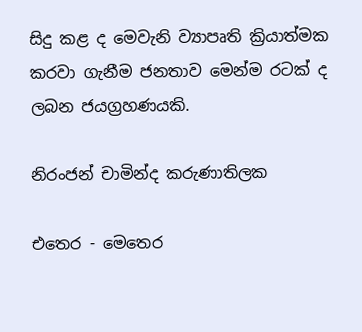සිදු කළ ද මෙවැනි ව්‍යාපෘති ක්‍රියාත්මක කරවා ගැනීම ජනතාව මෙන්ම රටක් ද ලබන ජයග්‍රහණයකි.

නිරංජන් චාමින්ද කරුණාතිලක

එතෙර - මෙතෙර